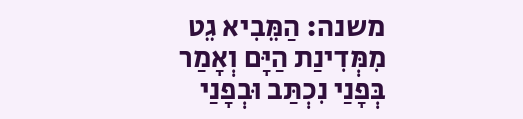משנה: הַמֵּבִיא גֵט מִמְּדִינַת הַיָּם וְאָמַר בְּפָנַי נִכְתַּב וּבְפָנַי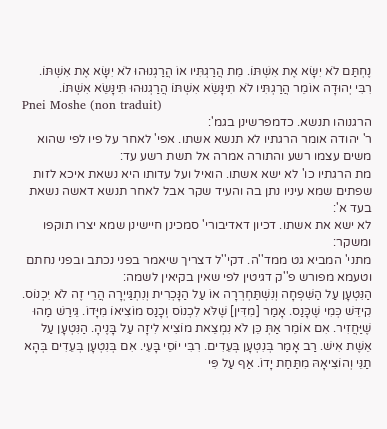נֶחְתַּם לֹא יִשָּׂא אֶת אִשְׁתּוֹ. מֵת הֲרַגְתִּיו אוֹ הֲרַגְנוּהוּ לֹא יִשָּׂא אֶת אִשְׁתּוֹ. רִבִּי יְהוּדָה אוֹמֵר הֲרַגְתִּיו לֹא תִינָּשֵׂא אִשְׁתּוֹ הֲרַגְנוּהוּ תִּינָּשֵׂא אִשְׁתּוֹ.
Pnei Moshe (non traduit)
הרגנוהו תנשא. כדמפרשינן בגמ':
ר' יהודה אומר הרגתיו לא תנשא אשתו. אפי' לאחר על פיו לפי שהוא משים עצמו רשע והתורה אמרה אל תשת רשע עד:
מת הרגתיו כו' לא ישא אשתו. הואיל ועל עדותו היא נשאת איכא לזות שפתים שמא עיניו נתן בה והעיד שקר אבל לאחר תנשא דאשה נשאת בעד א':
לא ישא את אשתו. דכיון דאדיבורי' סמכינן חיישינן שמא יצרו תוקפו ומשקר:
מתני' המביא גט ממד''ה. דקי''ל דצריך שיאמר בפני נכתב ובפני נחתם וטעמא מפורש פ''ק דגיטין לפי שאין בקיאין לשמה:
הַנִּטְעָן עַל הַשִּׁפְחָה וְנִשְׁתַּחְרְרָה אוֹ עַל הַנָּכְרִית וְנִתְגַּייְרָה הֲרֵי זֶה לֹא יִכְנוֹס. קִידֵּשׁ כְּמִי שֶׁכָּנַס. אָמַר [מִדִּין] שֶׁלֹּא לִכְנוֹס וְכָנַס מוֹצִיאוֹ מִיָּדוֹ. גֵּירַשׁ מַהוּ שֶׁיַּחֲזִיר. אִם אוֹמֵר אַתְּ כֵּן לֹא נִמְצֵאת מוֹצִיא לִיזָה עַל בָּנֶיהָ. הַנִּטְעָן עַל אֵשֶׁת אִישׁ. רַב אָמַר בְּנִטְעָן בְּעֵדִים. רִבִּי יוֹסֵי בָּעֵי. אִם בְּנִטְעָן בְּעֵדִים בְּהָא תַנֵּי וְהוֹצִיאָהּ מִתַּחַת יָדוֹ. אַף עַל פִּי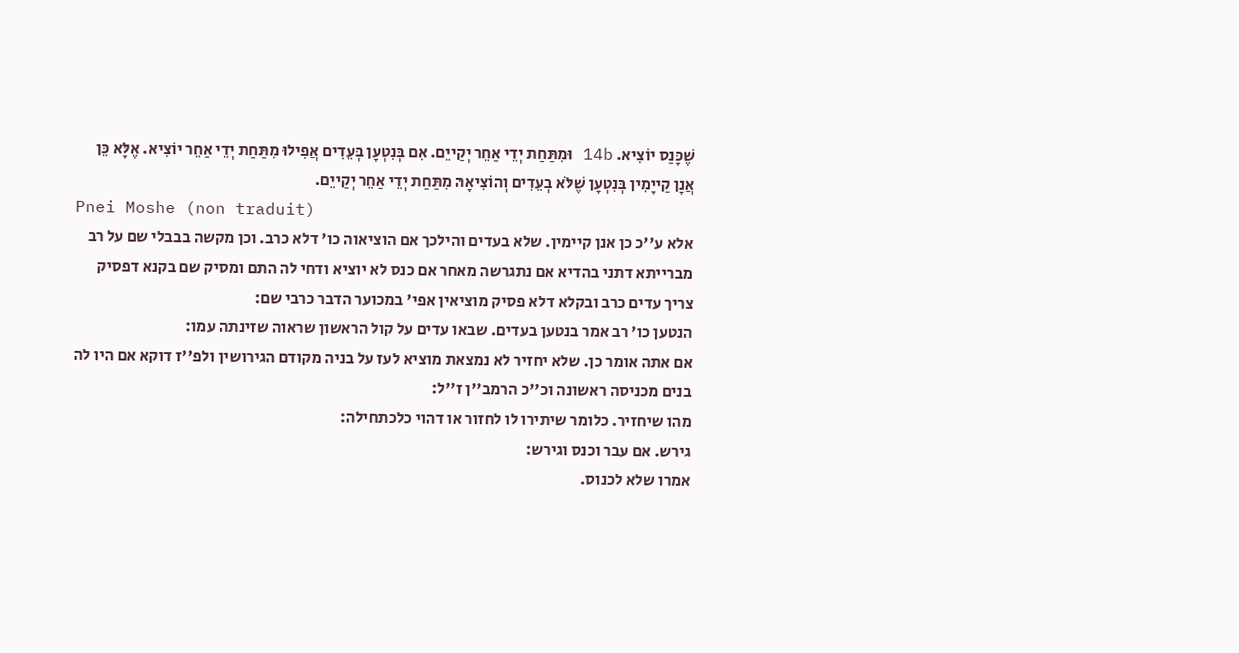שֶׁכָּנַס יוֹצִיא. 14b וּמִתַּחַת יְדֵי אַחֵר יְקַייֵם. אִם בְּנִטְעָן בְּעֵדִים אֲפִילוּ מִתַּחַת יְדֵי אַחֵר יוֹצִיא. אֶלָּא כֵּן אֲנָן קַייָמִין בְּנִטְעָן שֶׁלֹּא בְעֵדִים וְהוֹצִיאָהּ מִתַּחַת יְדֵי אַחֵר יְקַייֵם.
Pnei Moshe (non traduit)
אלא ע''כ כן אנן קיימין. שלא בעדים והילכך אם הוציאוה כו' דלא כרב. וכן מקשה בבבלי שם על רב מברייתא דתני בהדיא אם נתגרשה מאחר אם כנס לא יוציא ודחי לה התם ומסיק שם בקנא דפסיק צריך עדים כרב ובקלא דלא פסיק מוציאין אפי' במכוער הדבר כרבי שם:
הנטען כו' רב אמר בנטען בעדים. שבאו עדים על קול הראשון שראוה שזינתה עמו:
אם אתה אומר כן. שלא יחזיר לא נמצאת מוציא לעז על בניה מקודם הגירושין ולפ''ז דוקא אם היו לה בנים מכניסה ראשונה וכ''כ הרמב''ן ז''ל:
מהו שיחזיר. כלומר שיתירו לו לחזור או דהוי כלכתחילה:
גירש. אם עבר וכנס וגירש:
אמרו שלא לכנוס.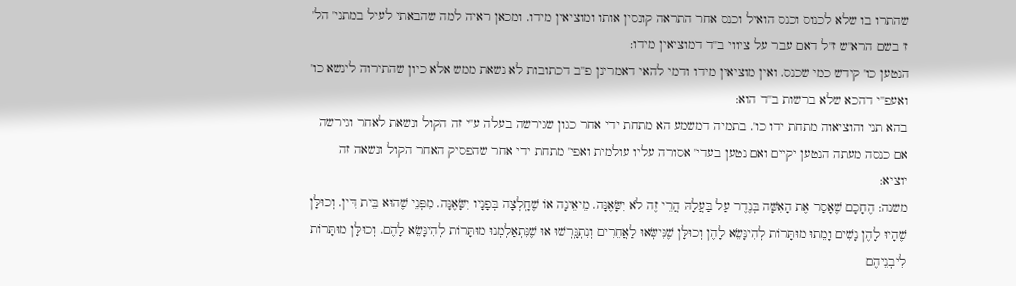שהתרו בו שלא לכנוס וכנס הואיל וכנס אחר התראה קונסין אותו ומוציאין מידו. ומכאן ראיה למה שהבאתי לעיל במתני' הל' ז' בשם הרא''ש ז''ל דאם עבר על ציווי ב''ד דמוציאין מידו:
הנטען כו' קידש כמי שכנס. ואין מוציאין מידו ודמי להאי דאמרינן פ''ב דכתובות לא נשאת ממש אלא כיון שהתירוה לינשא כו' ואעפ''י דהכא שלא ברשות ב''ד הוא:
בהא תני והוציאוה מתחת ידו כו'. בתמיה דמשמע הא מתחת ידי אחר כגון שגירשה בעלה ע''י זה הקול ונשאת לאחר וגירשה אם כנסה מעתה הנטען יקיים ואם נטען בעדי' אסורה עליו עולמית ואפי' מתחת ידי אחר שהפסיק האחר הקול ונשאה זה יוציא:
משנה: הֶחָכָם שֶׁאָסַר אֶת הָאִשָּׁה בְּנֶדֶר עַל בַּעֲלָהּ הֲרֵי זֶה לֹא יִשָּׂאֶנָּה. מֵיאֵינָה אוֹ שֶׁחָֽלְצָה בְּפָנָיו יִשָּׂאֶנָּה. מִפְּנֵי שֶׁהוּא בֵּית דִּין. וְכוּלָּן שֶׁהָיוּ לָהֶן נָשִׁים וָמֵתוּ מוּתָּרוֹת לְהִינָּשֵׂא לָהֶן וְכוּלָּן שֶׁנִּישְּׂאוּ לַאֲחֵרִים וְנִתְגָּֽרְשׁוּ אוּ שֶׁנִּתְאַלְמְנוּ מוּתָּרוֹת לְהִינָּשֵׂא לָהֶם. וְכוּלָּן מוּתָּרוֹת לִיבְנֵיהֶם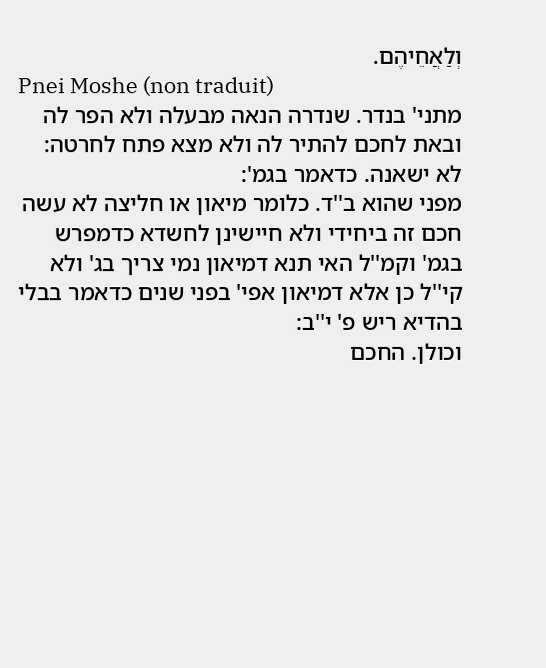וְלַאֲחֵיהֶם.
Pnei Moshe (non traduit)
מתני' בנדר. שנדרה הנאה מבעלה ולא הפר לה ובאת לחכם להתיר לה ולא מצא פתח לחרטה:
לא ישאנה. כדאמר בגמ':
מפני שהוא ב''ד. כלומר מיאון או חליצה לא עשה חכם זה ביחידי ולא חיישינן לחשדא כדמפרש בגמ' וקמ''ל האי תנא דמיאון נמי צריך בג' ולא קי''ל כן אלא דמיאון אפי' בפני שנים כדאמר בבלי בהדיא ריש פ' י''ב:
וכולן. החכם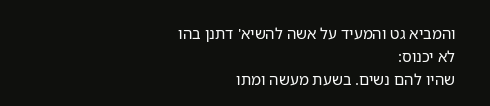והמביא גט והמעיד על אשה להשיא' דתנן בהו לא יכנוס:
שהיו להם נשים. בשעת מעשה ומתו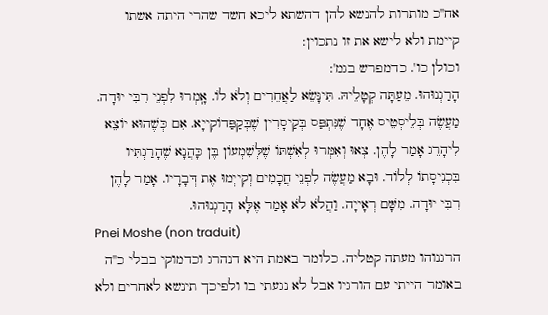אח''כ מותרות להנשא להן דהשתא ליכא חשד שהרי היתה אשתו קיימת ולא לישא את זו נתכוין:
וכולן כו'. כדמפרש בגמ':
הָרַגְנוּהוּ. מֵעַתָּה קְטָלֵיהּ. תִּינָּשֵׂא לַאֲחֵרִים וְלֹא לוֹ. אָֽמְרוּ לִפְנֵי רִבִּי יוּדָה. מַעֲשֶׂה בְּלֵיסְטֵיס אֶחָד שֶׁנִּתְפַּס בְּקַיסָרִין שֶׁבְּקַפַּדוֹקִייָא. אִם כְּשֶׁהוּא יוֹצֵא לִיהָרֵג אָמַר לָהֶן. צְאוּ וְאִמְּרוּ לְאִשְׁתּוֹ שֶׁלְּשִׁמְעוֹן בֶּן כָּהֲנָא שֶׁהָרַגְתִּיו בִּכְנִיסָתוֹ לְלוֹד. וּבָא מַעֲשֶׂה לִפְנֵי חֲכָמִים וְקִייְמוּ אֶת דְּבָרָיו. אָמַר לָהֶן רִבִּי יוּדָה. מִשָּׁם רְאָייָה. וַהֲלֹא לֹא אָמַר אֶלָּא הָרַגְנוּהוּ.
Pnei Moshe (non traduit)
הרגנוהו מעתה קטליה. כלומר באמת היא דנהרג וכדמוקי בבלי כ''ה באומר הייתי עם הורגיו אבל לא נגעתי בו ולפיכך תינשא לאחרים ולא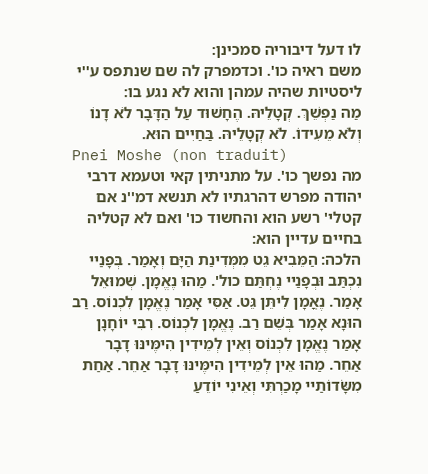לו דעל דיבוריה סמכינן:
משם ראיה כו'. וכדמפרק לה שם שנתפס ע''י ליסטיות שהיה עמהן והוא לא נגע בו:
מַה נַפְשֵׁךְ. קְטָלֵיהּ. הֶחָשׁוּד עַל הַדָּבָר לֹא דָנוֹ וְלֹא מֵעִידוֹ. לֹא קְטָלֵיהּ. בַּחַיִים הוּא.
Pnei Moshe (non traduit)
מה נפשך כו'. על מתניתין קאי וטעמא דרבי יהודה מפרש דהרגתיו לא תנשא דמ''נ אם קטלי' רשע הוא והחשוד כו' ואם לא קטליה בחיים עדיין הוא:
הלכה: הַמֵּבִיא גֵט מִמְּדִינַת הַיָּם וְאָמַר. בְּפָנַיי נִכְתַּב וּבְפָנַיי נֶחְתַּם כול'. מַהוּ נֶאֱמָן. שְׁמוּאֵל אָמַר. נֶאֳמָן לִיתֵּן גֵּט. אַסִּי אָמַר נֶאֱמָן לִכְנוֹס. רַב הוּנָא אָמַר בְּשֵׁם רַב. נֶאֱמָן לִכְנוֹס. רִבִּי יוֹחָנָן אָמַר נֶאֱמָן לִכְנוֹס וְאֵין לְמֵידִין הִימֶּינּוּ דָבָר אַחֵר. מַהוּ אֵין לְמֵידִין הִימֶּינּוּ דָבָר אַחֵר. אַחַת מִשָּׂדוֹתַיי מָכַרְתִּי וְאֵינִי יוֹדֵעַ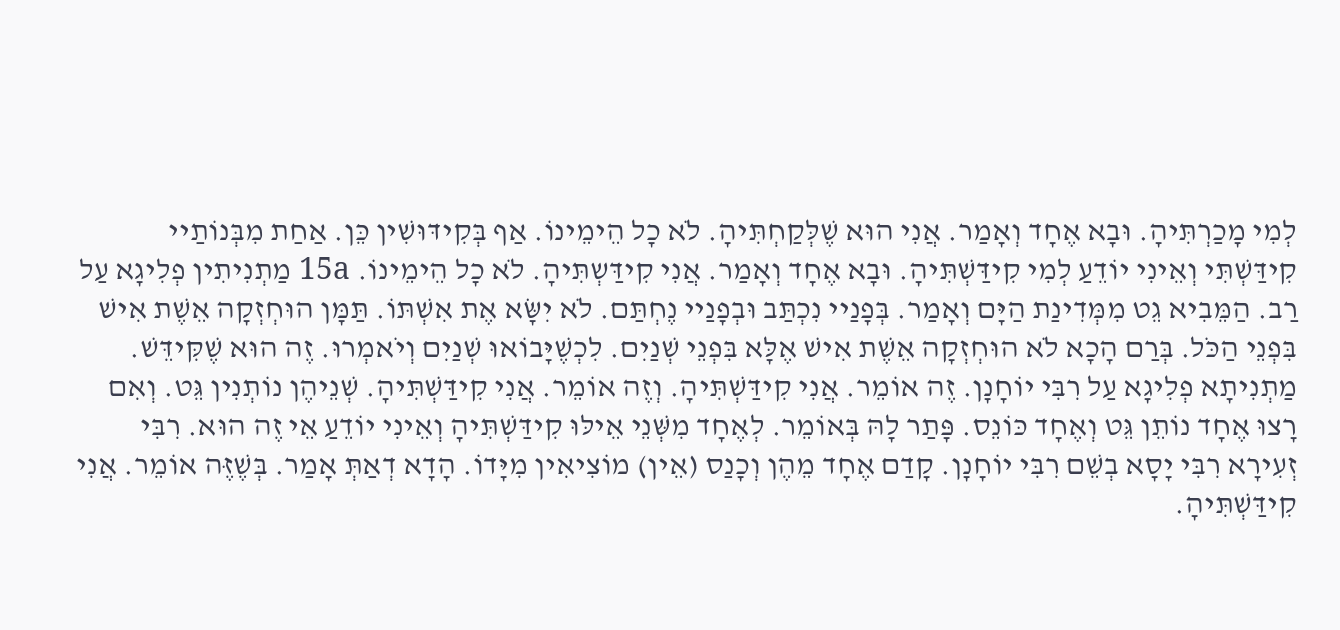לְמִי מָכַרְתִּיהָ. וּבָא אֶחָד וְאָמַר. אֲנִי הוּא שֶׁלְּקַחְתִּיהָ. לֹא כָל הֵימֵינוֹ. אַף בְּקִידּוּשִׁין כֵּן. אַחַת מִבְּנוֹתַיי קִידַּשְׁתִּי וְאֵינִי יוֹדֵעַ לְמִי קִידַּשְׁתִּיהָ. וּבָא אֶחָד וְאָמַר. אֲנִי קִידַּשְתִּיהָ. לֹא כָל הֵימֵינוֹ. 15a מַתְנִיתִין פְלִיגָא עַל רַב. הַמֵּבִיא גֵט מִמְּדִינַת הַיָּם וְאָמַר. בְּפָנַיי נִכְתַּב וּבְפָנַיי נֶחְתַּם. לֹא יִשָּׂא אֶת אִשְׁתּוֹ. תַּמָּן הוּחְזְקָה אֵשֶׁת אִישׁ בִּפְנֵי הַכֹּל. בְּרַם הָכָא לֹא הוּחְזְקָה אֵשֶׁת אִישׁ אֶלָּא בִּפְנֵי שְׁנַיִם. לִכְשֶׁיָּבוֹאוּ שְׁנַיִם וְיֹאמְרוּ. זֶה הוּא שֶׁקִּידֵּשׁ. מַתְנִיתָא פְלִיגָא עַל רִבִּי יוֹחָנָן. זֶה אוֹמֵר. אֲנִי קִידַּשְׁתִּיהָ. וְזֶה אוֹמֵר. אֲנִי קִידַּשְׁתִּיהָ. שְׁנֵיהֶן נוֹתְנִין גֵּט. וְאִם רָצוּ אֶחָד נוֹתֵן גֵּט וְאֶחָד כּוֹנֵס. פָּתַר לָהּ בְּאוֹמֵר. לְאֶחָד מִשְּׁנֵי אֵילּוּ קִידַּשְׁתִּיהָ וְאֵינִי יוֹדֵעַ אֵי זֶה הוּא. רִבִּי זְעִירָא רִבִּי יָסָא בְשֵׁם רִבִּי יוֹחָנָן. קָדַם אֶחָד מֵהֶן וְכָנַס (אֵין) מוֹצִיאִין מִיָּדוֹ. הָדָא דְאַתְּ אָמַר. בְּשֶׁזֶּה אוֹמֵר. אֲנִי קִידַּשְׁתִּיהָ.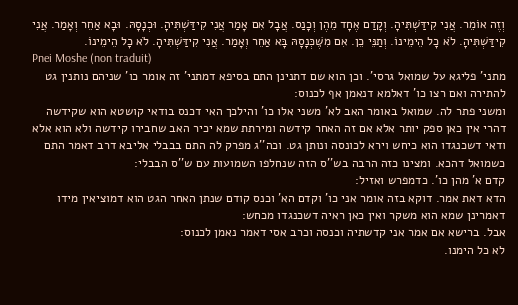וְזֶה אוֹמֵר. אֲנִי קִידַּשְׁתִּיהָ. וְקָדַם אֶחָד מֵהֶן וְכָנַס. אֲבָל אִם אָמַר אֲנִי קִידַּשְׁתִּיהָ. וּכְנָסָהּ. וּבָא אַחֵר וְאָמַר. אֲנִי קִידַּשְׁתִּיהָ. לֹא כָל הֵימֵינוֹ. וְתַנֵּי כֵן. אִם מִשֶּׁכְּנָסָהּ בָּא אַחֵר וְאָמַר. אֲנִי קִידַּשְׁתִּיהָ. לֹא כָל הֵימֵינוֹ.
Pnei Moshe (non traduit)
מתני' פליגא על שמואל גרסי'. וכן הוא שם דתנינן התם בסיפא דמתני' זה אומר כו' שניהם נותנין גט להתירה ואם רצו כו' דאלמא דנאמן אף לכנוס:
ומשני פתר לה. שמואל באומר האב לא' משני אלו כו' והילכך האי דכנס בודאי קושטא הוא שקידשה דהרי אין כאן ספק יותר אלא אם זה האחר קידשה ומירתת שמא יכיר האב שחבירו קידשה ולא הוא אלא ודאי דשכנגדו הוא כיחש וירא לכונסה ונותן גט. וכה''ג מפרק לה התם בבבלי אליבא דרב דאמר התם כשמואל דהכא. ומצינו כזה הרבה בש''ס הזה שנחלפו השמועות עם ש''ס הבבלי:
קדם א' מהן כו'. כדמפרש ואזיל:
הדא דאת אמר. דוקא בזה אומר אני כו' וקדם הא' וכנס קודם שנתן האחר הגט הוא דמוציאין מידו דאמרינן שמא הוא משקר ואין כאן ראיה דשכנגדו מכחש:
אבל. ברישא אם אמר אני קדשתיה וכנסה וכרב אסי דאמר נאמן לכנוס:
לא כל הימנו.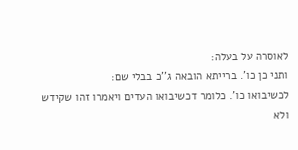לאוסרה על בעלה:
ותני כן כו'. ברייתא הובאה ג''כ בבלי שם:
לכשיבואו כו'. כלומר דכשיבואו העדים ויאמרו זהו שקידש ולא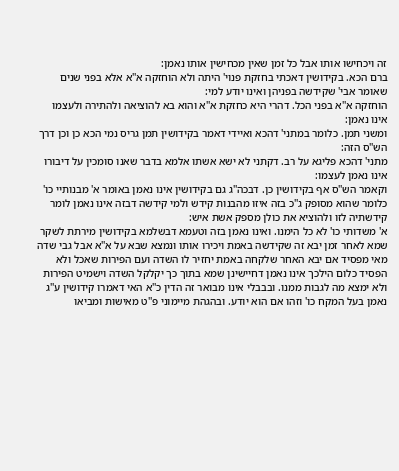זה ויכחישו אותו אבל כל זמן שאין מכחישין אותו נאמן:
ברם הכא. בקידושין דאכתי בחזקת פנוי' היתה ולא הוחזקה א''א אלא בפני שנים שאומר אבי' שקידשה בפניהן ואינו יודע למי:
הוחזקה א''א בפני הכל. דהרי היא כחזקת א''א והוא בא להוציאה ולהתירה ולעצמו אינו נאמן:
ומשני תמן. כלומר במתני' דהכא ואיידי דאמר בקידושין תמן גריס נמי הכא כן וכן דרך הש''ס הזה:
מתני' דהכא פליגא על רב. דקתני לא ישא אשתו אלמא בדבר שאנו סומכין על דיבורו אינו נאמן לעצמו:
וקאמר הש''ס אף בקידושין כן. דבכה''ג גם בקידושין אינו נאמן באומר א' מבנותיי כו' כלומר שהוא מסופק ג''כ בזה איזו מהבנות קידש ולמי קידשה דבזה אינו נאמן לומר קידשתיה לזו ולהוציא את כולן מספק אשת איש:
א' משדותי כו' לא כל הימנו. ואינו נאמן בזה וטעמא דבשלמא בקידושין מירתת לשקר שמא לאחר זמן יבא זה שקידשה באמת ויכירו אותו ונמצא שבא על א''א אבל גבי שדה מאי מפסיד אם יבא האחר שלקחה באמת יחזיר לו השדה ועם הפירות שאכל ולא הפסיד כלום הילכך אינו נאמן דחיישינן שמא בתוך כך יקלקל השדה וישמיט הפירות ולא ימצא מה לגבות ממנו. ובבבלי אינו מבואר זה הדין כ''א האי דאמרו קידושין ע''ג נאמן בעל המקח כו' וזהו אם הוא יודע. ובהגהת מיימוני פ''ט מאישות ומביאו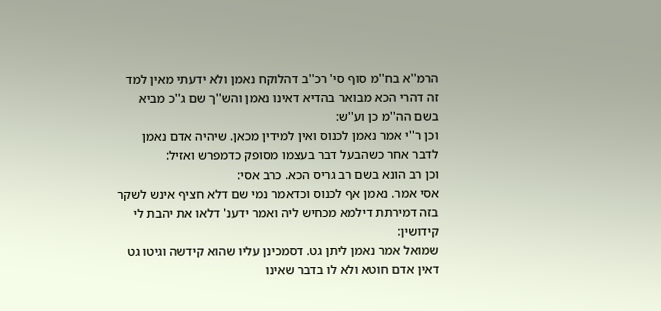הרמ''א בח''מ סוף סי' רכ''ב דהלוקח נאמן ולא ידעתי מאין למד זה דהרי הכא מבואר בהדיא דאינו נאמן והש''ך שם ג''כ מביא בשם הה''מ כן וע''ש:
וכן ר''י אמר נאמן לכנוס ואין למידין מכאן. שיהיה אדם נאמן לדבר אחר כשהבעל דבר בעצמו מסופק כדמפרש ואזיל:
וכן רב הונא בשם רב גריס הכא. כרב אסי:
אסי אמר. נאמן אף לכנוס וכדאמר נמי שם דלא חציף אינש לשקר בזה דמירתת דילמא מכחיש ליה ואמר ידענ' דלאו את יהבת לי קידושין:
שמואל אמר נאמן ליתן גט. דסמכינן עליו שהוא קידשה וגיטו גט דאין אדם חוטא ולא לו בדבר שאינו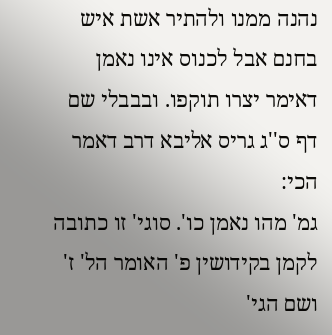נהנה ממנו ולהתיר אשת איש בחנם אבל לכנוס אינו נאמן דאימר יצרו תוקפו. ובבבלי שם דף ס''ג גריס אליבא דרב דאמר הכי:
גמ' מהו נאמן כו'. סוגי' זו כתובה לקמן בקידושין פ' האומר הל' ז' ושם הגי'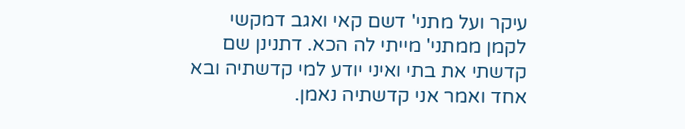עיקר ועל מתני' דשם קאי ואגב דמקשי לקמן ממתני' מייתי לה הכא. דתנינן שם קדשתי את בתי ואיני יודע למי קדשתיה ובא אחד ואמר אני קדשתיה נאמן.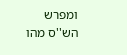ומפרש הש''ס מהו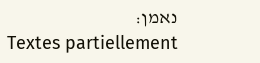נאמן:
Textes partiellement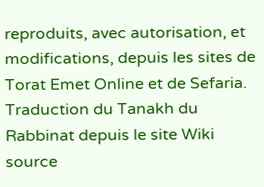reproduits, avec autorisation, et modifications, depuis les sites de Torat Emet Online et de Sefaria.
Traduction du Tanakh du Rabbinat depuis le site Wiki source